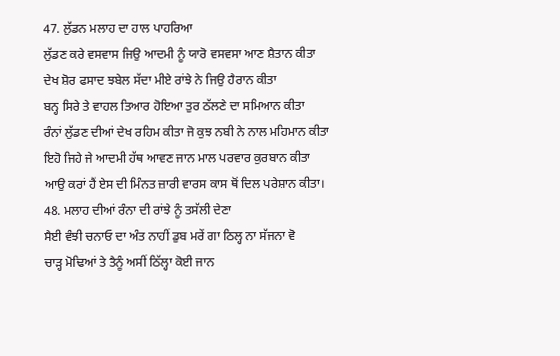47. ਲੁੱਡਨ ਮਲਾਹ ਦਾ ਹਾਲ ਪਾਹਰਿਆ
ਲੁੱਡਣ ਕਰੇ ਵਸਵਾਸ ਜਿਉ ਆਦਮੀ ਨੂੰ ਯਾਰੋ ਵਸਵਸਾ ਆਣ ਸ਼ੈਤਾਨ ਕੀਤਾ
ਦੇਖ ਸ਼ੋਰ ਫਸਾਦ ਝਬੇਲ ਸੱਦਾ ਮੀਏ ਰਾਂਝੇ ਨੇ ਜਿਉ ਹੈਰਾਨ ਕੀਤਾ
ਬਨ੍ਹ ਸਿਰੇ ਤੇ ਵਾਹਲ ਤਿਆਰ ਹੋਇਆ ਤੁਰ ਠੱਲਣੇ ਦਾ ਸਮਿਆਨ ਕੀਤਾ
ਰੰਨਾਂ ਲੁੱਡਣ ਦੀਆਂ ਦੇਖ ਰਹਿਮ ਕੀਤਾ ਜੋ ਕੁਝ ਨਬੀ ਨੇ ਨਾਲ ਮਹਿਮਾਨ ਕੀਤਾ
ਇਹੋ ਜਿਹੇ ਜੇ ਆਦਮੀ ਹੱਥ ਆਵਣ ਜਾਨ ਮਾਲ ਪਰਵਾਰ ਕੁਰਬਾਨ ਕੀਤਾ
ਆਉ ਕਰਾਂ ਹੈਂ ਏਸ ਦੀ ਮਿੰਨਤ ਜ਼ਾਰੀ ਵਾਰਸ ਕਾਸ ਥੋਂ ਦਿਲ ਪਰੇਸ਼ਾਨ ਕੀਤਾ।
48. ਮਲਾਹ ਦੀਆਂ ਰੰਨਾ ਦੀ ਰਾਂਝੇ ਨੂੰ ਤਸੱਲੀ ਦੇਣਾ
ਸੈਈ ਵੰਝੀ ਚਨਾਓ ਦਾ ਅੰਤ ਨਾਹੀਂ ਡੁਬ ਮਰੇਂ ਗਾ ਠਿਲ੍ਹ ਨਾ ਸੱਜਨਾ ਵੋ
ਚਾੜ੍ਹ ਮੋਢਿਆਂ ਤੇ ਤੈਨੂੰ ਅਸੀਂ ਠਿੱਲ੍ਹਾ ਕੋਈ ਜਾਨ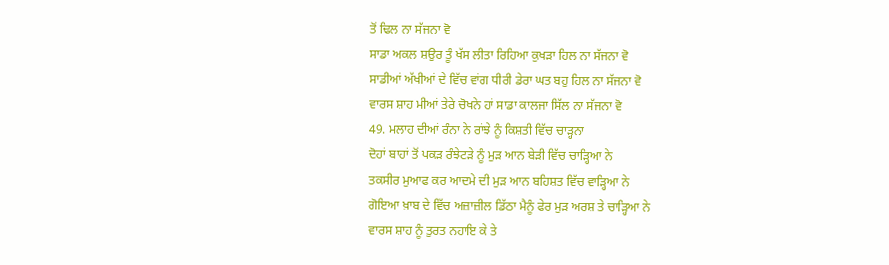ਤੋਂ ਢਿਲ ਨਾ ਸੱਜਨਾ ਵੋ
ਸਾਡਾ ਅਕਲ ਸ਼ਉਰ ਤੂੰ ਖੱਸ ਲੀਤਾ ਰਿਹਿਆ ਕੁਖੜਾ ਹਿਲ ਨਾ ਸੱਜਨਾ ਵੋ
ਸਾਡੀਆਂ ਅੱਖੀਆਂ ਦੇ ਵਿੱਚ ਵਾਂਗ ਧੀਰੀ ਡੇਰਾ ਘਤ ਬਹੁ ਹਿਲ ਨਾ ਸੱਜਨਾ ਵੋ
ਵਾਰਸ ਸ਼ਾਹ ਮੀਆਂ ਤੇਰੇ ਚੋਖਨੇ ਹਾਂ ਸਾਡਾ ਕਾਲਜਾ ਸਿੱਲ ਨਾ ਸੱਜਨਾ ਵੋ
49. ਮਲਾਹ ਦੀਆਂ ਰੰਨਾ ਨੇ ਰਾਂਝੇ ਨੂੰ ਕਿਸ਼ਤੀ ਵਿੱਚ ਚਾੜ੍ਹਨਾ
ਦੋਹਾਂ ਬਾਹਾਂ ਤੋਂ ਪਕੜ ਰੰਝੇਟੜੇ ਨੂੰ ਮੁੜ ਆਨ ਬੇੜੀ ਵਿੱਚ ਚਾੜ੍ਹਿਆ ਨੇ
ਤਕਸੀਰ ਮੁਆਫ ਕਰ ਆਦਮੇ ਦੀ ਮੁੜ ਆਨ ਬਹਿਸ਼ਤ ਵਿੱਚ ਵਾੜ੍ਹਿਆ ਨੇ
ਗੋਇਆ ਖ਼ਾਬ ਦੇ ਵਿੱਚ ਅਜ਼ਾਜ਼ੀਲ ਡਿੱਠਾ ਮੈਨੂੰ ਫੇਰ ਮੁੜ ਅਰਸ਼ ਤੇ ਚਾੜ੍ਹਿਆ ਨੇ
ਵਾਰਸ ਸ਼ਾਹ ਨੂੰ ਤੁਰਤ ਨਹਾਇ ਕੇ ਤੇ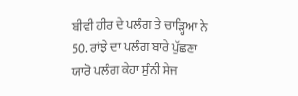ਬੀਵੀ ਹੀਰ ਦੇ ਪਲੰਗ ਤੇ ਚਾੜ੍ਹਿਆ ਨੇ
50. ਰਾਂਝੇ ਦਾ ਪਲੰਗ ਬਾਰੇ ਪੁੱਛਣਾ
ਯਾਰੋ ਪਲੰਗ ਕੇਹਾ ਸੁੰਨੀ ਸੇਜ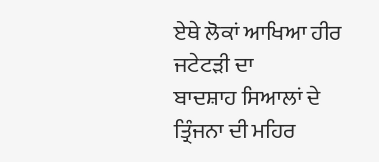ਏਥੇ ਲੋਕਾਂ ਆਖਿਆ ਹੀਰ ਜਟੇਟੜੀ ਦਾ
ਬਾਦਸ਼ਾਹ ਸਿਆਲਾਂ ਦੇ ਤ੍ਰਿੰਜਨਾ ਦੀ ਮਹਿਰ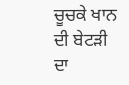ਚੂਚਕੇ ਖਾਨ ਦੀ ਬੇਟੜੀ ਦਾ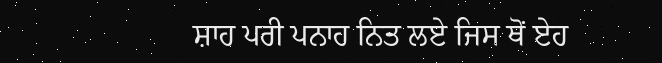ਸ਼ਾਹ ਪਰੀ ਪਨਾਹ ਨਿਤ ਲਏ ਜਿਸ ਥੋਂ ਏਹ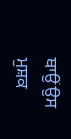ਥਾਉਂ ਉਸ ਮੁਸ਼ਕ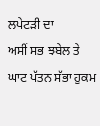ਲਪੇਟੜੀ ਦਾ
ਅਸੀਂ ਸਭ ਝਬੇਲ ਤੇ ਘਾਟ ਪੱਤਨ ਸੱਭਾ ਹੁਕਮ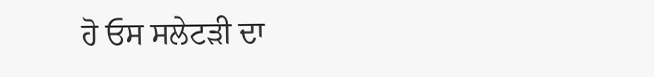ਹੋ ਓਸ ਸਲੇਟੜੀ ਦਾ